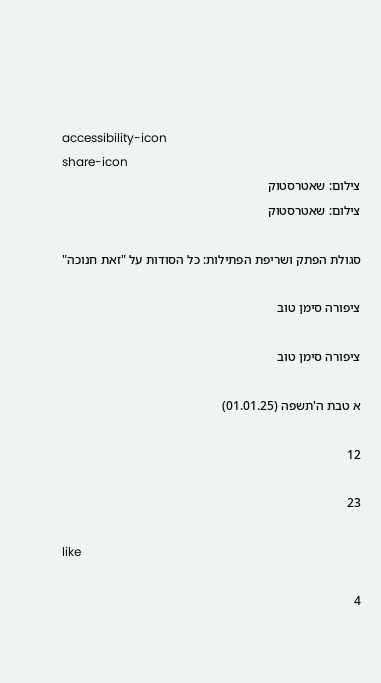accessibility-icon
share-icon
צילום: שאטרסטוק
צילום: שאטרסטוק

סגולת הפתק ושריפת הפתילות: כל הסודות על "זאת חנוכה"

ציפורה סימן טוב

ציפורה סימן טוב

א טבת ה'תשפה (01.01.25)

12

23

like

4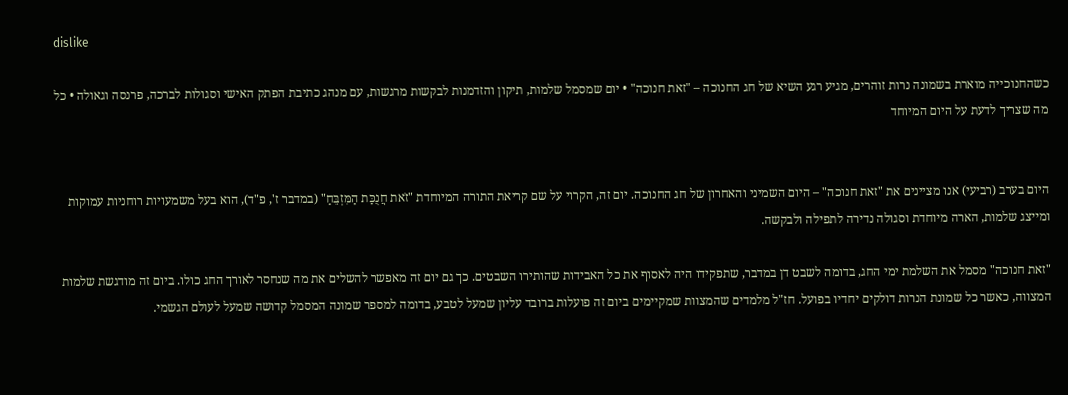dislike

כשהחנוכייה מוארת בשמונה נרות זוהרים, מגיע רגע השיא של חג החנוכה – "זאת חנוכה" • יום שמסמל שלמות, תיקון והזדמנות לבקשות מרגשות, עם מנהג כתיבת הפתק האישי וסגולות לברכה, פרנסה וגאולה • כל מה שצריך לדעת על היום המיוחד


היום בערב (רביעי) אנו מציינים את "זאת חנוכה" – היום השמיני והאחרון של חג החנוכה. יום זה, הקרוי על שם קריאת התורה המיוחדת "זֹאת חֲנֻכַּת הַמִּזְבֵּחַ" (במדבר ז', פ"ד), הוא בעל משמעויות רוחניות עמוקות ומייצג שלמות, הארה מיוחדת וסגולה נדירה לתפילה ולבקשה.

"זאת חנוכה" מסמל את השלמת ימי החג, בדומה לשבט דן במדבר, שתפקידו היה לאסוף את כל האבידות שהותירו השבטים. כך גם יום זה מאפשר להשלים את מה שנחסר לאורך החג כולו. ביום זה מודגשת שלמות המצווה, כאשר כל שמונת הנרות דולקים יחדיו בפועל. חז"ל מלמדים שהמצוות שמקיימים ביום זה פועלות ברובד עליון שמעל לטבע, בדומה למספר שמונה המסמל קדושה שמעל לעולם הגשמי.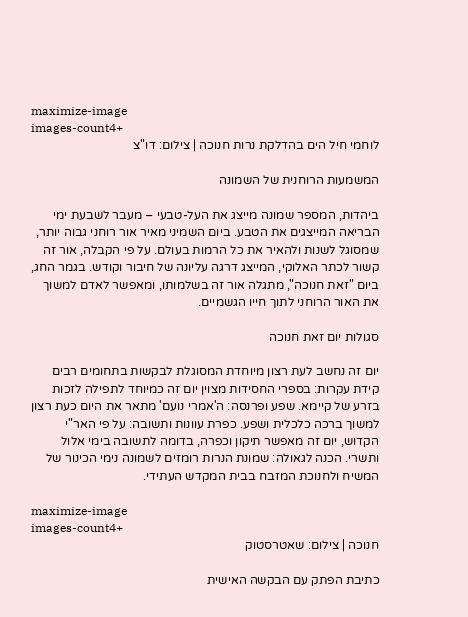maximize-image
images-count4+
לוחמי חיל הים בהדלקת נרות חנוכה | צילום: דו"צ

המשמעות הרוחנית של השמונה

ביהדות, המספר שמונה מייצג את העל-טבעי – מעבר לשבעת ימי הבריאה המייצגים את הטבע. ביום השמיני מאיר אור רוחני גבוה יותר, שמסוגל לשנות ולהאיר את כל הרמות בעולם. על פי הקבלה, אור זה קשור לכתר האלוקי, המייצג דרגה עליונה של חיבור וקודש. בגמר החג, ביום "זאת חנוכה", מתגלה אור זה בשלמותו, ומאפשר לאדם למשוך את האור הרוחני לתוך חייו הגשמיים.

סגולות יום זאת חנוכה

יום זה נחשב לעת רצון מיוחדת המסוגלת לבקשות בתחומים רבים קידת עקרות: בספרי החסידות מצוין יום זה כמיוחד לתפילה לזכות בזרע של קיימא. שפע ופרנסה: ה'אמרי נועם' מתאר את היום כעת רצון למשוך ברכה כלכלית ושפע. כפרת עוונות ותשובה: על פי האר"י הקדוש, יום זה מאפשר תיקון וכפרה, בדומה לתשובה בימי אלול ותשרי. הכנה לגאולה: שמונת הנרות רומזים לשמונה נימי הכינור של המשיח ולחנוכת המזבח בבית המקדש העתידי.

maximize-image
images-count4+
חנוכה | צילום: שאטרסטוק

כתיבת הפתק עם הבקשה האישית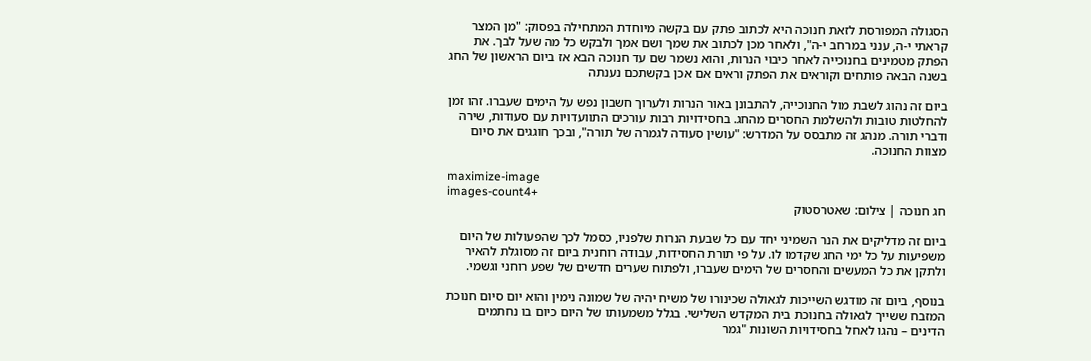הסגולה המפורסת לזאת חנוכה היא לכתוב פתק עם בקשה מיוחדת המתחילה בפסוק: "מן המצר קראתי י-ה, ענני במרחב י-ה", ולאחר מכן לכתוב את שמך ושם אמך ולבקש כל מה שעל לבך. את הפתק מטמינים בחנוכייה לאחר כיבוי הנרות, והוא נשמר שם עד חנוכה הבא אז ביום הראשון של החג בשנה הבאה פותחים וקוראים את הפתק וראים אם אכן בקשתכם נענתה

ביום זה נהוג לשבת מול החנוכייה, להתבונן באור הנרות ולערוך חשבון נפש על הימים שעברו. זהו זמן להחלטות טובות ולהשלמת החסרים מהחג. בחסידויות רבות עורכים התוועדויות עם סעודות, שירה ודברי תורה. מנהג זה מתבסס על המדרש: "עושין סעודה לגמרה של תורה", ובכך חוגגים את סיום מצוות החנוכה.

maximize-image
images-count4+
חג חנוכה | צילום: שאטרסטוק

ביום זה מדליקים את הנר השמיני יחד עם כל שבעת הנרות שלפניו, כסמל לכך שהפעולות של היום משפיעות על כל ימי החג שקדמו לו. על פי תורת החסידות, עבודה רוחנית ביום זה מסוגלת להאיר ולתקן את כל המעשים והחסרים של הימים שעברו, ולפתוח שערים חדשים של שפע רוחני וגשמי.

בנוסף, ביום זה מודגש השייכות לגאולה שכינורו של משיח יהיה של שמונה נימין והוא יום סיום חנוכת המזבח ששייך לגאולה בחנוכת בית המקדש השלישי. בגלל משמעותו של היום כיום בו נחתמים הדינים – נהגו לאחל בחסידויות השונות "גמר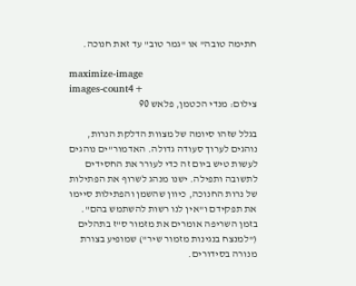חתימה טובה" או "גמר טוב" עד זאת חנוכה.

maximize-image
images-count4+
צילום: מנדי הכטמן, פלאש 90

בגלל שזהו סיומה של מצוות הדלקת הנרות, נוהגים לערוך סעודה גדולה. האדמור"ים נוהגים לעשות טיש ביום זה כדי לעורר את החסידים לתשובה ותפילה. ישנו מנהג לשרוף את הפתילות של נרות החנוכה, כיוון שהשמן והפתילות סיימו את תפקידם ו"אין לנו רשות להשתמש בהם". בזמן השריפה אומרים את מזמור ס"ז בתהלים ("למנצח בנגינות מזמור שיר") שמופיע בצורת מנורה בסידורים.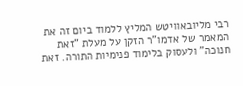רבי מליובאוויטש המליץ ללמוד ביום זה את המאמר של אדמו"ר הזקן על מעלת "זאת חנוכה" ולעסוק בלימוד פנימיות התורה. זאת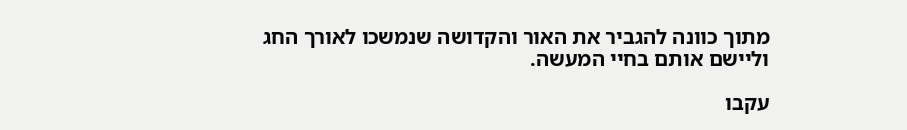מתוך כוונה להגביר את האור והקדושה שנמשכו לאורך החג וליישם אותם בחיי המעשה.

עקבו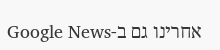אחרינו גם ב-Google News